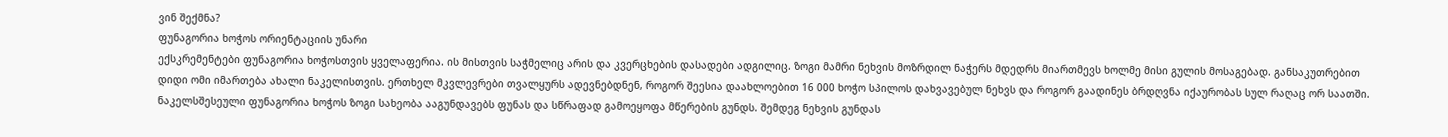ვინ შექმნა?
ფუნაგორია ხოჭოს ორიენტაციის უნარი
ექსკრემენტები ფუნაგორია ხოჭოსთვის ყველაფერია. ის მისთვის საჭმელიც არის და კვერცხების დასადები ადგილიც. ზოგი მამრი ნეხვის მოზრდილ ნაჭერს მდედრს მიართმევს ხოლმე მისი გულის მოსაგებად. განსაკუთრებით დიდი ომი იმართება ახალი ნაკელისთვის. ერთხელ მკვლევრები თვალყურს ადევნებდნენ, როგორ შეესია დაახლოებით 16 000 ხოჭო სპილოს დახვავებულ ნეხვს და როგორ გაადინეს ბრდღვნა იქაურობას სულ რაღაც ორ საათში.
ნაკელსშესეული ფუნაგორია ხოჭოს ზოგი სახეობა ააგუნდავებს ფუნას და სწრაფად გამოეყოფა მწერების გუნდს. შემდეგ ნეხვის გუნდას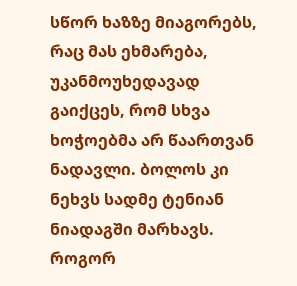სწორ ხაზზე მიაგორებს, რაც მას ეხმარება, უკანმოუხედავად გაიქცეს, რომ სხვა ხოჭოებმა არ წაართვან ნადავლი. ბოლოს კი ნეხვს სადმე ტენიან ნიადაგში მარხავს.
როგორ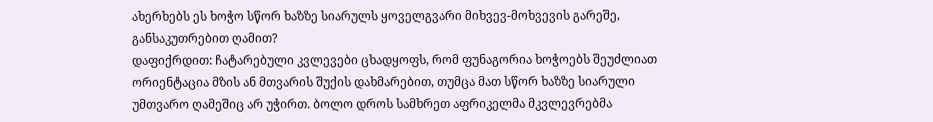ახერხებს ეს ხოჭო სწორ ხაზზე სიარულს ყოველგვარი მიხვევ-მოხვევის გარეშე, განსაკუთრებით ღამით?
დაფიქრდით: ჩატარებული კვლევები ცხადყოფს, რომ ფუნაგორია ხოჭოებს შეუძლიათ ორიენტაცია მზის ან მთვარის შუქის დახმარებით, თუმცა მათ სწორ ხაზზე სიარული უმთვარო ღამეშიც არ უჭირთ. ბოლო დროს სამხრეთ აფრიკელმა მკვლევრებმა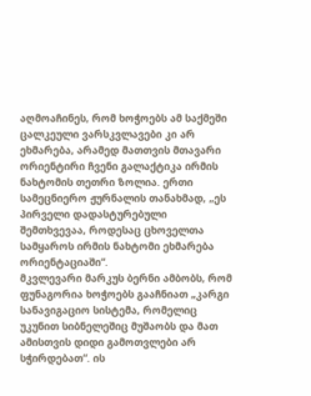აღმოაჩინეს, რომ ხოჭოებს ამ საქმეში ცალკეული ვარსკვლავები კი არ ეხმარება, არამედ მათთვის მთავარი ორიენტირი ჩვენი გალაქტიკა ირმის ნახტომის თეთრი ზოლია. ერთი სამეცნიერო ჟურნალის თანახმად, „ეს პირველი დადასტურებული შემთხვევაა, როდესაც ცხოველთა სამყაროს ირმის ნახტომი ეხმარება ორიენტაციაში“.
მკვლევარი მარკუს ბერნი ამბობს, რომ ფუნაგორია ხოჭოებს გააჩნიათ „კარგი სანავიგაციო სისტემა, რომელიც უკუნით სიბნელეშიც მუშაობს და მათ ამისთვის დიდი გამოთვლები არ სჭირდებათ“. ის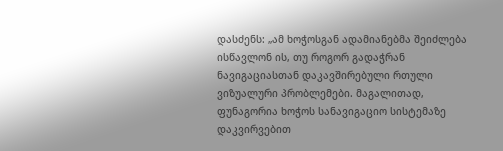დასძენს: „ამ ხოჭოსგან ადამიანებმა შეიძლება ისწავლონ ის, თუ როგორ გადაჭრან ნავიგაციასთან დაკავშირებული რთული ვიზუალური პრობლემები. მაგალითად, ფუნაგორია ხოჭოს სანავიგაციო სისტემაზე დაკვირვებით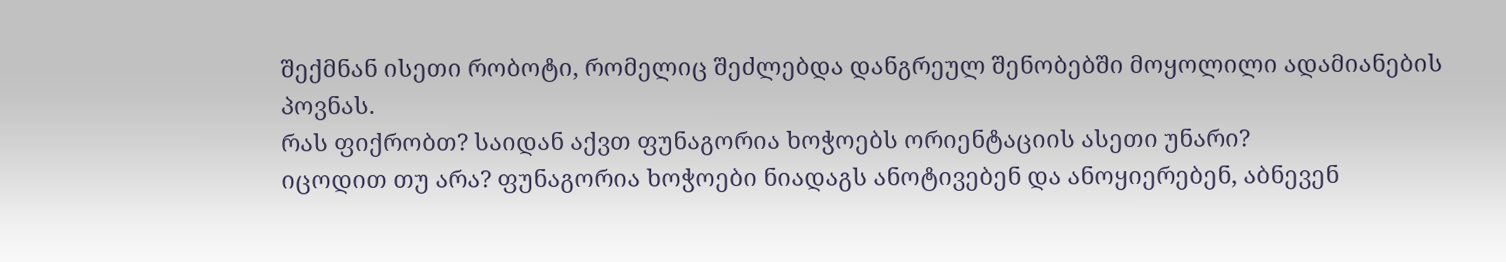შექმნან ისეთი რობოტი, რომელიც შეძლებდა დანგრეულ შენობებში მოყოლილი ადამიანების პოვნას.
რას ფიქრობთ? საიდან აქვთ ფუნაგორია ხოჭოებს ორიენტაციის ასეთი უნარი?
იცოდით თუ არა? ფუნაგორია ხოჭოები ნიადაგს ანოტივებენ და ანოყიერებენ, აბნევენ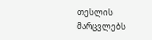თესლის მარცვლებს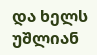და ხელს უშლიან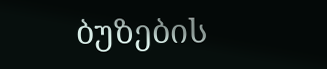ბუზების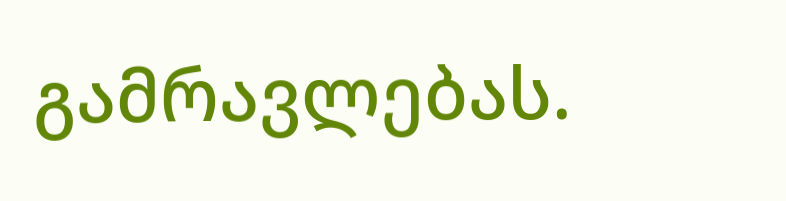გამრავლებას.